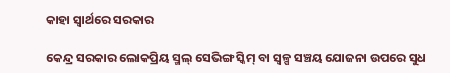କାହା ସ୍ବାର୍ଥରେ ସରକାର

କେନ୍ଦ୍ର ସରକାର ଲୋକପ୍ରିୟ ସ୍ମଲ୍‌ ସେଭିଙ୍ଗ ସ୍କିମ୍‌ ବା ସ୍ବଳ୍ପ ସଞ୍ଚୟ ଯୋଜନା ଉପରେ ସୁଧ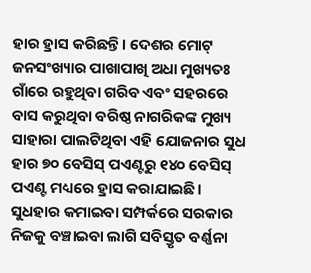ହାର ହ୍ରାସ କରିଛନ୍ତି। ଦେଶର ମୋଟ୍‌ ଜନସଂଖ୍ୟାର ପାଖାପାଖି ଅଧା ମୁଖ୍ୟତଃ ଗାଁରେ ରହୁଥିବା ଗରିବ ଏବଂ ସହରରେ ବାସ କରୁଥିବା ବରିଷ୍ଠ ନାଗରିକଙ୍କ ମୁଖ୍ୟ ସାହାରା ପାଲଟିଥିବା ଏହି ଯୋଜନାର ସୁଧ ହାର ୭୦ ବେସିସ୍‌ ପଏଣ୍ଟରୁ ୧୪୦ ବେସିସ୍‌ ପଏଣ୍ଟ ମଧ୍ୟରେ ହ୍ରାସ କରାଯାଇଛି। ସୁଧହାର କମାଇବା ସମ୍ପର୍କରେ ସରକାର ନିଜକୁ ବଞ୍ଚାଇବା ଲାଗି ସବିସ୍ତୃତ ବର୍ଣ୍ଣନା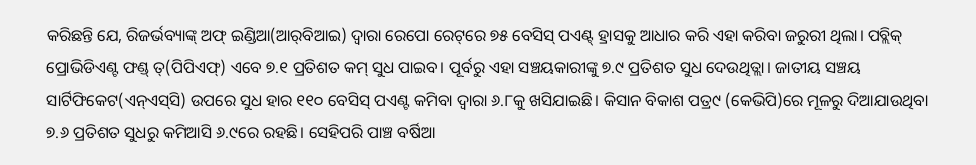କରିଛନ୍ତି ଯେ, ରିଜର୍ଭବ୍ୟାଙ୍କ୍‌ ଅଫ୍‌ ଇଣ୍ଡିଆ(ଆର୍‌ବିଆଇ) ଦ୍ୱାରା ରେପୋ ରେଟ୍‌ରେ ୭୫ ବେସିସ୍‌ ପଏଣ୍ଟ୍‌ ହ୍ରାସକୁ ଆଧାର କରି ଏହା କରିବା ଜରୁରୀ ଥିଲା। ପବ୍ଲିକ୍‌ ପ୍ରୋଭିଡିଏଣ୍ଟ ଫଣ୍ଡ୍‌ ତ୍(ପିପିଏଫ୍‌) ଏବେ ୭.୧ ପ୍ରତିଶତ କମ୍‌ ସୁଧ ପାଇବ। ପୂର୍ବରୁ ଏହା ସଞ୍ଚୟକାରୀଙ୍କୁ ୭.୯ ପ୍ରତିଶତ ସୁଧ ଦେଉଥିତ୍ଲା। ଜାତୀୟ ସଞ୍ଚୟ ସାର୍ଟିଫିକେଟ(ଏନ୍‌ଏସ୍‌ସି) ଉପରେ ସୁଧ ହାର ୧୧୦ ବେସିସ୍‌ ପଏଣ୍ଟ କମିବା ଦ୍ୱାରା ୬.୮କୁ ଖସିଯାଇଛି। କିସାନ ବିକାଶ ପତ୍ର୯ (କେଭିପି)ରେ ମୂଳରୁ ଦିଆଯାଉଥିବା ୭.୬ ପ୍ରତିଶତ ସୁଧରୁ କମିଆସି ୬.୯ରେ ରହଛି। ସେହିପରି ପାଞ୍ଚ ବର୍ଷିଆ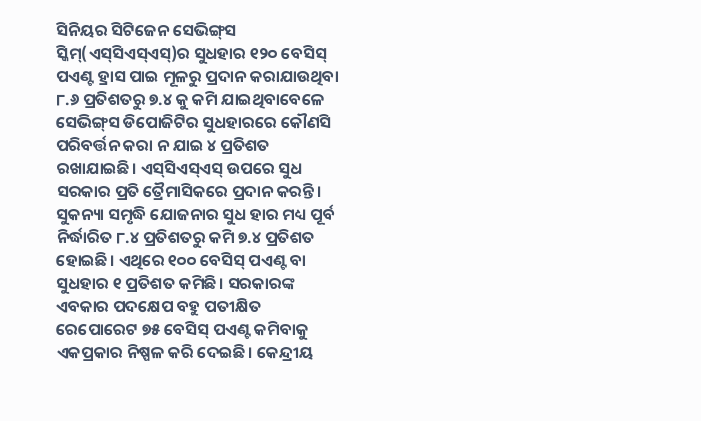ସିନିୟର ସିଟିଜେନ ସେଭିଙ୍ଗ୍‌ସ ସ୍କିମ୍‌(ଏସ୍‌ସିଏସ୍‌ଏସ୍‌)ର ସୁଧହାର ୧୨୦ ବେସିସ୍‌ ପଏଣ୍ଟ ହ୍ରାସ ପାଇ ମୂଳରୁ ପ୍ରଦାନ କରାଯାଉଥିବା ୮.୬ ପ୍ରତିଶତରୁ ୭.୪ କୁ କମି ଯାଇଥିବାବେଳେ ସେଭିଙ୍ଗ୍‌ସ ଡିପୋଜିଟିର ସୁଧହାରରେ କୌଣସି ପରିବର୍ତ୍ତନ କରା ନ ଯାଇ ୪ ପ୍ରତିଶତ ରଖାଯାଇଛି। ଏସ୍‌ସିଏସ୍‌ଏସ୍‌ ଉପରେ ସୁଧ ସରକାର ପ୍ରତି ତ୍ରୈମାସିକରେ ପ୍ରଦାନ କରନ୍ତି। ସୁକନ୍ୟା ସମୃଦ୍ଧି ଯୋଜନାର ସୁଧ ହାର ମଧ୍ୟ ପୂର୍ବ ନିର୍ଦ୍ଧାରିତ ୮.୪ ପ୍ରତିଶତରୁ କମି ୭.୪ ପ୍ରତିଶତ ହୋଇଛି। ଏଥିରେ ୧୦୦ ବେସିସ୍‌ ପଏଣ୍ଟ ବା ସୁଧହାର ୧ ପ୍ରତିଶତ କମିଛି। ସରକାରଙ୍କ ଏବକାର ପଦକ୍ଷେପ ବହୁ ପତୀକ୍ଷିତ ରେପୋରେଟ ୭୫ ବେସିସ୍‌ ପଏଣ୍ଟ କମିବାକୁ ଏକପ୍ରକାର ନିଷ୍ପଳ କରି ଦେଇଛି। କେନ୍ଦ୍ରୀୟ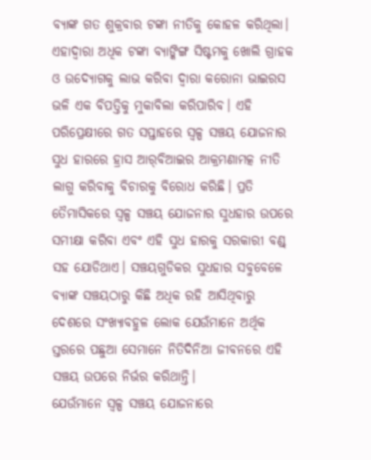ବ୍ୟାଙ୍କ ଗତ ଶୁକ୍ରବାର ଟଙ୍କା ନୀତିକୁ କୋହଳ କରିଥିଲା। ଏହାଦ୍ୱାରା ଅଧିକ ଟଙ୍କା ବ୍ୟାଙ୍କିଙ୍ଗ ସିଷ୍ଟମକୁ ଖୋଲି ଗ୍ରାହକ ଓ ଉଦ୍ୟୋଗକୁ ଲାଭ କରିବା ଦ୍ୱାରା କରୋନା ଭାଇରସ ଭଳି ଏକ ବିପତ୍ତିକୁ ମୁକାବିଲା କରିପାରିବ। ଏହି ପରିପ୍ରେକ୍ଷୀରେ ଗତ ସପ୍ତାହରେ ସ୍ବଳ୍ପ ସଞ୍ଚୟ ଯୋଜନାର ସୁଧ ହାରରେ ହ୍ରାସ ଆର୍‌ବିଆଇର ଆକ୍ରମଣାମତ୍କ ନୀତି ଲାଗୁ କରିବାକୁ ବିଚାରକୁ ବିରୋଧ କରିଛି। ପ୍ରତି ତୈମାସିକରେ ସ୍ବଳ୍ପ ସଞ୍ଚୟ ଯୋଜନାର ସୁଧହାର ଉପରେ ସମୀକ୍ଷା କରିବା ଏବଂ ଏହି ସୁଧ ହାରକୁ ସରକାରୀ ବଣ୍ଡ୍‌ ସହ ଯୋଡିଥାଏ। ସଞ୍ଚୟଗୁଡିକର ସୁଧହାର ସବୁବେଳେ ବ୍ୟାଙ୍କ ସଞ୍ଚୟଠାରୁ କିଛି ଅଧିକ ରହି ଆସିଥିବାରୁ ଦେଶରେ ସଂଖ୍ୟାବହୁଳ ଲୋକ ଯେଉଁମାନେ ଅର୍ଥିକ ସ୍ତରରେ ପଛୁଆ ସେମାନେ ନିତିଦିନିଆ ଜୀବନରେ ଏହି ସଞ୍ଚୟ ଉପରେ ନିର୍ଭର କରିଥାନ୍ତି।
ଯେଉଁମାନେ ସ୍ବଳ୍ପ ସଞ୍ଚୟ ଯୋଜନାରେ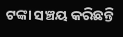ଟଙ୍କା ସଞ୍ଚୟ କରିଛନ୍ତି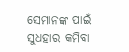ସେମାନଙ୍କ ପାଇଁ ସୁଧହାର କମିବା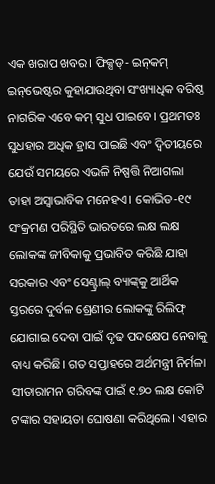ଏକ ଖରାପ ଖବର। ଫିକ୍ସଡ୍‌- ଇନ୍‌କମ୍‌ ଇନ୍‌ଭେଷ୍ଟର କୁହାଯାଉଥିବା ସଂଖ୍ୟାଧିକ ବରିଷ୍ଠ ନାଗରିକ ଏବେ କମ୍‌ ସୁଧ ପାଇବେ। ପ୍ରଥମତଃ ସୁଧହାର ଅଧିକ ହ୍ରାସ ପାଇଛି ଏବଂ ଦ୍ୱିତୀୟରେ ଯେଉଁ ସମୟରେ ଏଭଳି ନିଷ୍ପତ୍ତି ନିଆଗଲା ତାହା ଅସ୍ବାଭାବିକ ମନେହଏ। କୋଭିଡ-୧୯ ସଂକ୍ରମଣ ପରିସ୍ଥିତି ଭାରତରେ ଲକ୍ଷ ଲକ୍ଷ ଲୋକଙ୍କ ଜୀବିକାକୁ ପ୍ରଭାବିତ କରିଛି ଯାହା ସରକାର ଏବଂ ସେଣ୍ଟ୍ରାଲ୍‌ ବ୍ୟାଙ୍କ୍‌କୁ ଆର୍ଥିକ ସ୍ତରରେ ଦୁର୍ବଳ ଶ୍ରେଣୀର ଲୋକଙ୍କୁ ରିଲିଫ୍‌ ଯୋଗାଇ ଦେବା ପାଇଁ ଦୃଢ ପଦକ୍ଷେପ ନେବାକୁ ବାଧ୍ୟ କରିଛି। ଗତ ସପ୍ତାହରେ ଅର୍ଥମନ୍ତ୍ରୀ ନିର୍ମଳା ସୀତାରାମନ ଗରିବଙ୍କ ପାଇଁ ୧.୭୦ ଲକ୍ଷ କୋଟି ଟଙ୍କାର ସହାୟତା ଘୋଷଣା କରିଥିଲେ। ଏହାର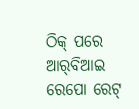ଠିକ୍‌ ପରେ ଆର୍‌ବିଆଇ ରେପୋ ରେଟ୍‌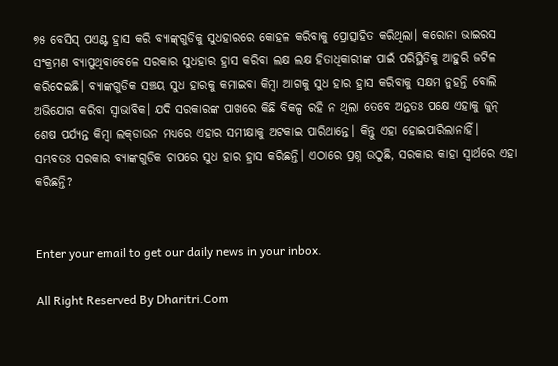୭୫ ବେସିସ୍‌ ପଏଣ୍ଟ ହ୍ରାସ କରି ବ୍ୟାଙ୍କ୍‌ଗୁଡିକୁ ସୁଧହାରରେ କୋହଳ କରିବାକୁ ପ୍ରୋତ୍ସାହିତ କରିଥିଲା। କରୋନା ଭାଇରସ ସଂକ୍ରମଣ ବ୍ୟାପୁଥିବାବେଳେ ସରକାର ସୁଧହାର ହ୍ରାସ କରିବା ଲକ୍ଷ ଲକ୍ଷ ହିତାଧିକାରୀଙ୍କ ପାଇଁ ପରିସ୍ଥିତିକୁ ଆହୁରି ଜଟିଳ କରିଦେଇଛି। ବ୍ୟାଙ୍କଗୁଡିକ ସଞ୍ଚୟ ସୁଧ ହାରକୁ କମାଇବା କିମ୍ବା ଆଗକୁ ସୁଧ ହାର ହ୍ରାସ କରିବାକୁ ସକ୍ଷମ ନୁହନ୍ତି ବୋଲି ଅଭିଯୋଗ କରିବା ସ୍ବାଭାବିକ। ଯଦି ସରକାରଙ୍କ ପାଖରେ କିଛି ବିକଳ୍ପ ରହି ନ ଥିଲା ତେବେ ଅନ୍ତତଃ ପକ୍ଷେ ଏହାକୁ ଜୁନ୍‌ ଶେଷ ପର୍ଯ୍ୟନ୍ତ କିମ୍ବା ଲକ୍‌ଡାଉନ ମଧ୍ୟରେ ଏହାର ସମୀକ୍ଷାକୁ ଅଟକାଇ ପାରିଥାନ୍ତେ। କିନ୍ତୁ ଏହା ହୋଇପାରିଲାନାହିଁ। ସମ୍ଭବତଃ ସରକାର ବ୍ୟାଙ୍କଗୁଡିକ ଚାପରେ ସୁଧ ହାର ହ୍ରାସ କରିଛନ୍ତି। ଏଠାରେ ପ୍ରଶ୍ନ ଉଠୁଛି, ସରକାର କାହା ସ୍ବାର୍ଥରେ ଏହା କରିଛନ୍ତି?


Enter your email to get our daily news in your inbox.

All Right Reserved By Dharitri.Com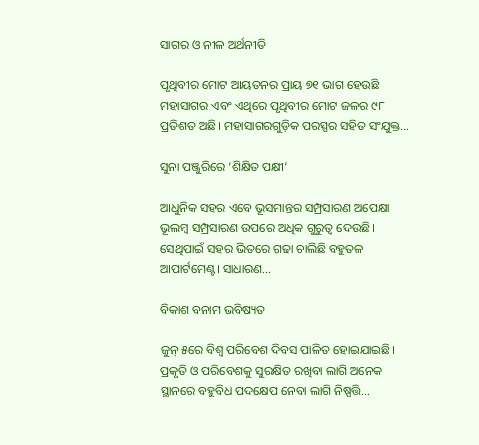ସାଗର ଓ ନୀଳ ଅର୍ଥନୀତି

ପୃଥିବୀର ମୋଟ ଆୟତନର ପ୍ରାୟ ୭୧ ଭାଗ ହେଉଛି ମହାସାଗର ଏବଂ ଏଥିରେ ପୃଥିବୀର ମୋଟ ଜଳର ୯୮ ପ୍ରତିଶତ ଅଛି। ମହାସାଗରଗୁଡ଼ିକ ପରସ୍ପର ସହିତ ସଂଯୁକ୍ତ…

ସୁନା ପଞ୍ଜୁରିରେ ‘ଶିକ୍ଷିତ ପକ୍ଷୀ’

ଆଧୁନିକ ସହର ଏବେ ଭୂସମାନ୍ତର ସମ୍ପ୍ରସାରଣ ଅପେକ୍ଷା ଭୂଲମ୍ବ ସମ୍ପ୍ରସାରଣ ଉପରେ ଅଧିକ ଗୁରୁତ୍ୱ ଦେଉଛି। ସେଥିପାଇଁ ସହର ଭିତରେ ଗଢା ଚାଲିଛି ବହୁତଳ ଆପାର୍ଟମେଣ୍ଟ। ସାଧାରଣ…

ବିକାଶ ବନାମ ଭବିଷ୍ୟତ

ଜୁନ୍‌ ୫ରେ ବିଶ୍ୱ ପରିବେଶ ଦିବସ ପାଳିତ ହୋଇଯାଇଛି। ପ୍ରକୃତି ଓ ପରିବେଶକୁ ସୁରକ୍ଷିତ ରଖିବା ଲାଗି ଅନେକ ସ୍ଥାନରେ ବହୁବିଧ ପଦକ୍ଷେପ ନେବା ଲାଗି ନିଷ୍ପତ୍ତି…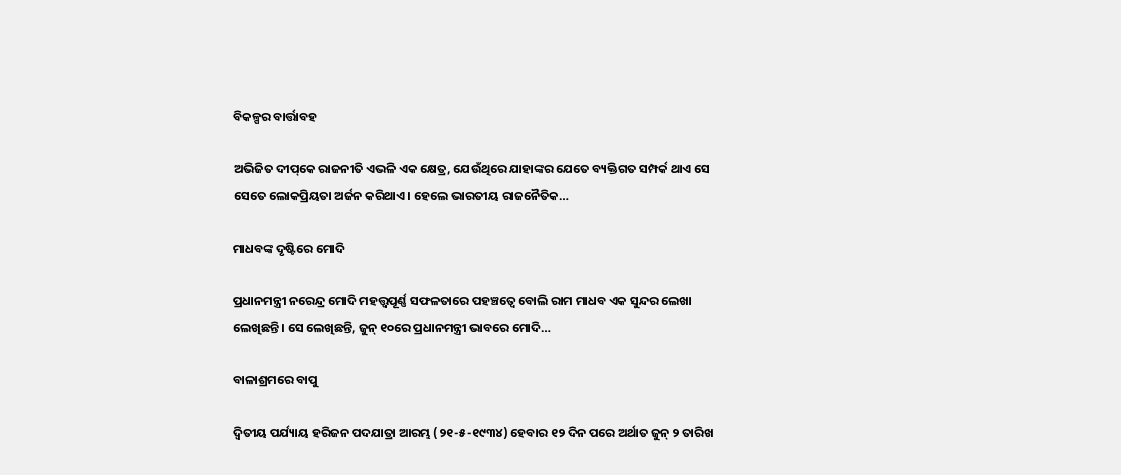ବିକଳ୍ପର ବାର୍ତ୍ତାବହ

ଅଭିଜିତ ଦୀପ୍‌କେ ରାଜନୀତି ଏଭଳି ଏକ କ୍ଷେତ୍ର, ଯେଉଁଥିରେ ଯାହାଙ୍କର ଯେତେ ବ୍ୟକ୍ତିଗତ ସମ୍ପର୍କ ଥାଏ ସେ ସେତେ ଲୋକପ୍ରିୟତା ଅର୍ଜନ କରିଥାଏ। ହେଲେ ଭାରତୀୟ ରାଜନୈତିକ…

ମାଧବଙ୍କ ଦୃଷ୍ଟିରେ ମୋଦି

ପ୍ରଧାନମନ୍ତ୍ରୀ ନରେନ୍ଦ୍ର ମୋଦି ମହତ୍ତ୍ୱପୂର୍ଣ୍ଣ ସଫଳତାରେ ପହଞ୍ଚତ୍ୱେ ବୋଲି ରାମ ମାଧବ ଏକ ସୁନ୍ଦର ଲେଖା ଲେଖିଛନ୍ତି। ସେ ଲେଖିଛନ୍ତି, ଜୁନ୍‌ ୧୦ରେ ପ୍ରଧାନମନ୍ତ୍ରୀ ଭାବରେ ମୋଦି…

ବାଳାଶ୍ରମରେ ବାପୁ

ଦ୍ବିତୀୟ ପର୍ଯ୍ୟାୟ ହରିଜନ ପଦଯାତ୍ରା ଆରମ୍ଭ (୨୧-୫-୧୯୩୪) ହେବାର ୧୨ ଦିନ ପରେ ଅର୍ଥାତ ଜୁନ୍‌ ୨ ତାରିଖ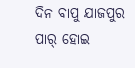ଦିନ ବାପୁ ଯାଜପୁର ପାର୍‌ ହୋଇ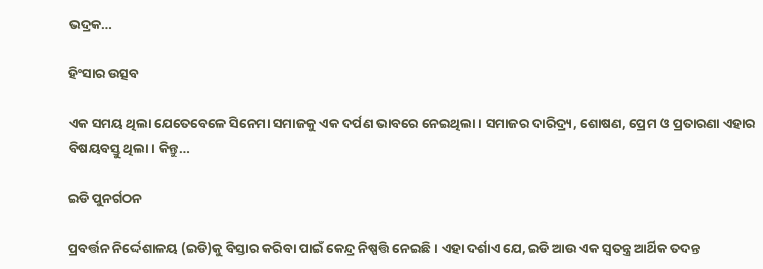ଭଦ୍ରକ…

ହିଂସାର ଉତ୍ସବ

ଏକ ସମୟ ଥିଲା ଯେତେବେଳେ ସିନେମା ସମାଜକୁ ଏକ ଦର୍ପଣ ଭାବରେ ନେଇଥିଲା। ସମାଜର ଦାରିଦ୍ର୍ୟ, ଶୋଷଣ, ପ୍ରେମ ଓ ପ୍ରତାରଣା ଏହାର ବିଷୟବସ୍ତୁ ଥିଲା। କିନ୍ତୁ…

ଇଡି ପୁନର୍ଗଠନ

ପ୍ରବର୍ତ୍ତନ ନିର୍ଦ୍ଦେଶାଳୟ (ଇଡି)କୁ ବିସ୍ତାର କରିବା ପାଇଁ କେନ୍ଦ୍ର ନିଷ୍ପତ୍ତି ନେଇଛି। ଏହା ଦର୍ଶାଏ ଯେ, ଇଡି ଆଉ ଏକ ସ୍ବତନ୍ତ୍ର ଆର୍ଥିକ ତଦନ୍ତ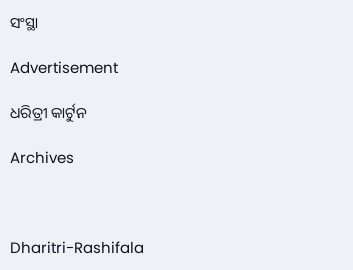ସଂସ୍ଥା

Advertisement

ଧରିତ୍ରୀ କାର୍ଟୁନ

Archives



Dharitri-Rashifala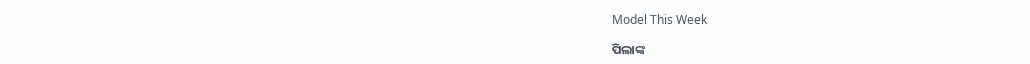Model This Week

ପିଲାଙ୍କ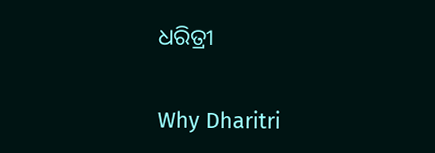ଧରିତ୍ରୀ

Why Dharitri